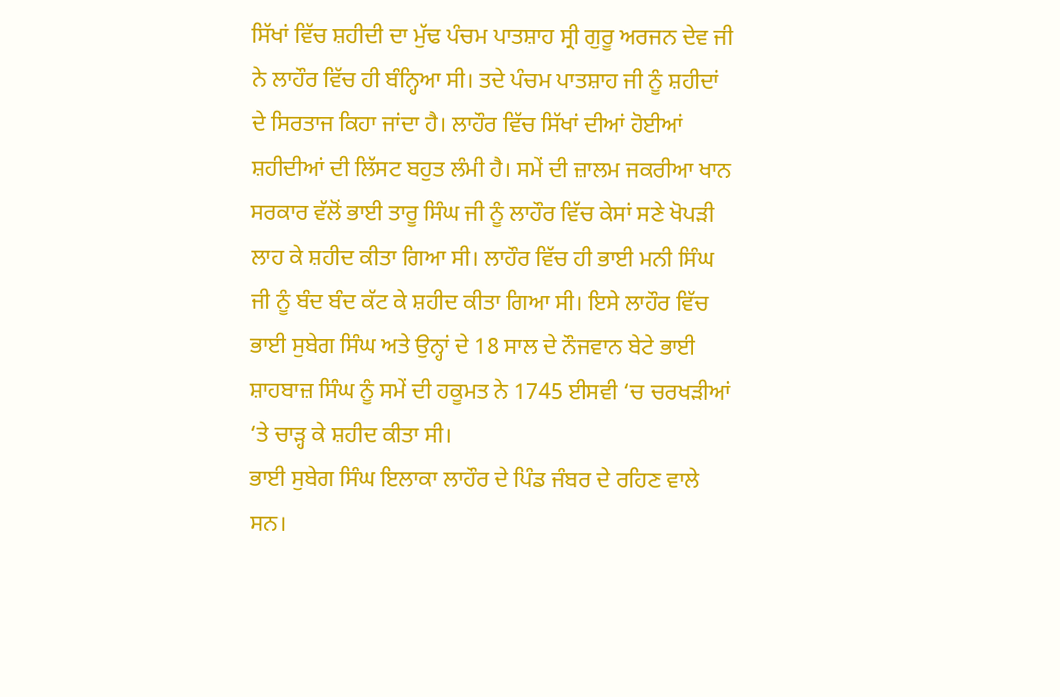ਸਿੱਖਾਂ ਵਿੱਚ ਸ਼ਹੀਦੀ ਦਾ ਮੁੱਢ ਪੰਚਮ ਪਾਤਸ਼ਾਹ ਸ੍ਰੀ ਗੁਰੂ ਅਰਜਨ ਦੇਵ ਜੀ ਨੇ ਲਾਹੌਰ ਵਿੱਚ ਹੀ ਬੰਨ੍ਹਿਆ ਸੀ। ਤਦੇ ਪੰਚਮ ਪਾਤਸ਼ਾਹ ਜੀ ਨੂੰ ਸ਼ਹੀਦਾਂ ਦੇ ਸਿਰਤਾਜ ਕਿਹਾ ਜਾਂਦਾ ਹੈ। ਲਾਹੌਰ ਵਿੱਚ ਸਿੱਖਾਂ ਦੀਆਂ ਹੋਈਆਂ ਸ਼ਹੀਦੀਆਂ ਦੀ ਲਿੱਸਟ ਬਹੁਤ ਲੰਮੀ ਹੈ। ਸਮੇਂ ਦੀ ਜ਼ਾਲਮ ਜਕਰੀਆ ਖਾਨ ਸਰਕਾਰ ਵੱਲੋਂ ਭਾਈ ਤਾਰੂ ਸਿੰਘ ਜੀ ਨੂੰ ਲਾਹੌਰ ਵਿੱਚ ਕੇਸਾਂ ਸਣੇ ਖੋਪੜੀ ਲਾਹ ਕੇ ਸ਼ਹੀਦ ਕੀਤਾ ਗਿਆ ਸੀ। ਲਾਹੌਰ ਵਿੱਚ ਹੀ ਭਾਈ ਮਨੀ ਸਿੰਘ ਜੀ ਨੂੰ ਬੰਦ ਬੰਦ ਕੱਟ ਕੇ ਸ਼ਹੀਦ ਕੀਤਾ ਗਿਆ ਸੀ। ਇਸੇ ਲਾਹੌਰ ਵਿੱਚ ਭਾਈ ਸੁਬੇਗ ਸਿੰਘ ਅਤੇ ਉਨ੍ਹਾਂ ਦੇ 18 ਸਾਲ ਦੇ ਨੌਜਵਾਨ ਬੇਟੇ ਭਾਈ ਸ਼ਾਹਬਾਜ਼ ਸਿੰਘ ਨੂੰ ਸਮੇਂ ਦੀ ਹਕੂਮਤ ਨੇ 1745 ਈਸਵੀ ‘ਚ ਚਰਖੜੀਆਂ ‘ਤੇ ਚਾੜ੍ਹ ਕੇ ਸ਼ਹੀਦ ਕੀਤਾ ਸੀ।
ਭਾਈ ਸੁਬੇਗ ਸਿੰਘ ਇਲਾਕਾ ਲਾਹੌਰ ਦੇ ਪਿੰਡ ਜੰਬਰ ਦੇ ਰਹਿਣ ਵਾਲੇ ਸਨ।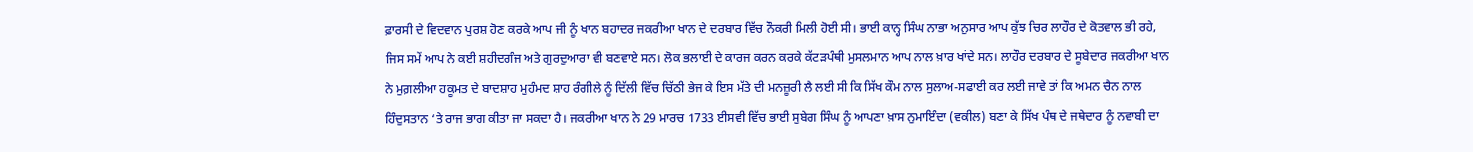ਫ਼ਾਰਸੀ ਦੇ ਵਿਦਵਾਨ ਪੁਰਸ਼ ਹੋਣ ਕਰਕੇ ਆਪ ਜੀ ਨੂੰ ਖਾਨ ਬਹਾਦਰ ਜਕਰੀਆ ਖਾਨ ਦੇ ਦਰਬਾਰ ਵਿੱਚ ਨੌਕਰੀ ਮਿਲੀ ਹੋਈ ਸੀ। ਭਾਈ ਕਾਨ੍ਹ ਸਿੰਘ ਨਾਭਾ ਅਨੁਸਾਰ ਆਪ ਕੁੱਝ ਚਿਰ ਲਾਹੌਰ ਦੇ ਕੋਤਵਾਲ ਭੀ ਰਹੇ, ਜਿਸ ਸਮੇਂ ਆਪ ਨੇ ਕਈ ਸ਼ਹੀਦਗੰਜ ਅਤੇ ਗੁਰਦੁਆਰਾ ਵੀ ਬਣਵਾਏ ਸਨ। ਲੋਕ ਭਲਾਈ ਦੇ ਕਾਰਜ ਕਰਨ ਕਰਕੇ ਕੱਟੜਪੰਥੀ ਮੁਸਲਮਾਨ ਆਪ ਨਾਲ ਖ਼ਾਰ ਖਾਂਦੇ ਸਨ। ਲਾਹੌਰ ਦਰਬਾਰ ਦੇ ਸੂਬੇਦਾਰ ਜਕਰੀਆ ਖਾਨ ਨੇ ਮੁਗ਼ਲੀਆ ਹਕੂਮਤ ਦੇ ਬਾਦਸ਼ਾਹ ਮੁਹੰਮਦ ਸ਼ਾਹ ਰੰਗੀਲੇ ਨੂੰ ਦਿੱਲੀ ਵਿੱਚ ਚਿੱਠੀ ਭੇਜ ਕੇ ਇਸ ਮੱਤੇ ਦੀ ਮਨਜ਼ੂਰੀ ਲੈ ਲਈ ਸੀ ਕਿ ਸਿੱਖ ਕੌਮ ਨਾਲ ਸੁਲਾਅ-ਸਫਾਈ ਕਰ ਲਈ ਜਾਵੇ ਤਾਂ ਕਿ ਅਮਨ ਚੈਨ ਨਾਲ ਹਿੰਦੁਸਤਾਨ ‘ਤੇ ਰਾਜ ਭਾਗ ਕੀਤਾ ਜਾ ਸਕਦਾ ਹੈ। ਜਕਰੀਆ ਖਾਨ ਨੇ 29 ਮਾਰਚ 1733 ਈਸਵੀ ਵਿੱਚ ਭਾਈ ਸੁਬੇਗ ਸਿੰਘ ਨੂੰ ਆਪਣਾ ਖ਼ਾਸ ਨੁਮਾਇੰਦਾ (ਵਕੀਲ) ਬਣਾ ਕੇ ਸਿੱਖ ਪੰਥ ਦੇ ਜਥੇਦਾਰ ਨੂੰ ਨਵਾਬੀ ਦਾ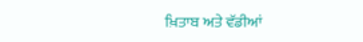ਖ਼ਿਤਾਬ ਅਤੇ ਵੱਡੀਆਂ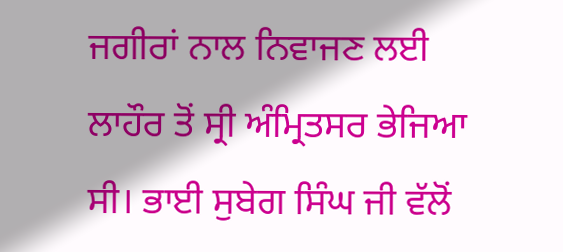ਜਗੀਰਾਂ ਨਾਲ ਨਿਵਾਜਣ ਲਈ ਲਾਹੌਰ ਤੋਂ ਸ੍ਰੀ ਅੰਮ੍ਰਿਤਸਰ ਭੇਜਿਆ ਸੀ। ਭਾਈ ਸੁਬੇਗ ਸਿੰਘ ਜੀ ਵੱਲੋਂ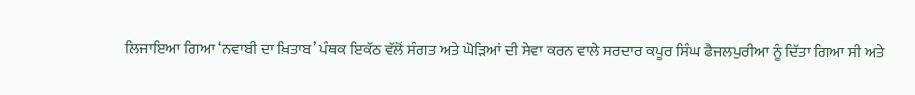ਲਿਜਾਇਆ ਗਿਆ ‘ਨਵਾਬੀ ਦਾ ਖ਼ਿਤਾਬ’ ਪੰਥਕ ਇਕੱਠ ਵੱਲੋਂ ਸੰਗਤ ਅਤੇ ਘੋੜਿਆਂ ਦੀ ਸੇਵਾ ਕਰਨ ਵਾਲੇ ਸਰਦਾਰ ਕਪੂਰ ਸਿੰਘ ਫੈਜਲਪੁਰੀਆ ਨੂੰ ਦਿੱਤਾ ਗਿਆ ਸੀ ਅਤੇ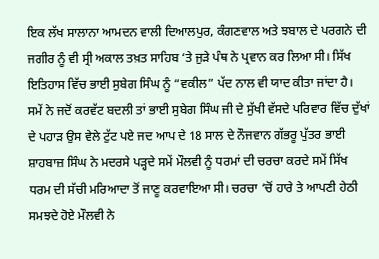ਇਕ ਲੱਖ ਸਾਲਾਨਾ ਆਮਦਨ ਵਾਲੀ ਦਿਆਲਪੁਰ, ਕੰਗਣਵਾਲ ਅਤੇ ਝਬਾਲ ਦੇ ਪਰਗਨੇ ਦੀ ਜਗੀਰ ਨੂੰ ਵੀ ਸ੍ਰੀ ਅਕਾਲ ਤਖ਼ਤ ਸਾਹਿਬ ‘ਤੇ ਜੁੜੇ ਪੰਥ ਨੇ ਪ੍ਰਵਾਨ ਕਰ ਲਿਆ ਸੀ। ਸਿੱਖ ਇਤਿਹਾਸ ਵਿੱਚ ਭਾਈ ਸੁਬੇਗ ਸਿੰਘ ਨੂੰ “ਵਕੀਲ” ਪੱਦ ਨਾਲ ਵੀ ਯਾਦ ਕੀਤਾ ਜਾਂਦਾ ਹੈ।
ਸਮੇਂ ਨੇ ਜਦੋਂ ਕਰਵੱਟ ਬਦਲੀ ਤਾਂ ਭਾਈ ਸੁਬੇਗ ਸਿੰਘ ਜੀ ਦੇ ਸੁੱਖੀ ਵੱਸਦੇ ਪਰਿਵਾਰ ਵਿੱਚ ਦੁੱਖਾਂ ਦੇ ਪਹਾੜ ਉਸ ਵੇਲੇ ਟੁੱਟ ਪਏ ਜਦ ਆਪ ਦੇ 18 ਸਾਲ ਦੇ ਨੌਜਵਾਨ ਗੱਭਰੂ ਪੁੱਤਰ ਭਾਈ ਸ਼ਾਹਬਾਜ਼ ਸਿੰਘ ਨੇ ਮਦਰਸੇ ਪੜ੍ਹਦੇ ਸਮੇਂ ਮੌਲਵੀ ਨੂੰ ਧਰਮਾਂ ਦੀ ਚਰਚਾ ਕਰਦੇ ਸਮੇਂ ਸਿੱਖ ਧਰਮ ਦੀ ਸੱਚੀ ਮਰਿਆਦਾ ਤੋਂ ਜਾਣੂ ਕਰਵਾਇਆ ਸੀ। ਚਰਚਾ ‘ਚੋਂ ਹਾਰੇ ਤੇ ਆਪਣੀ ਹੇਠੀ ਸਮਝਦੇ ਹੋਏ ਮੌਲਵੀ ਨੇ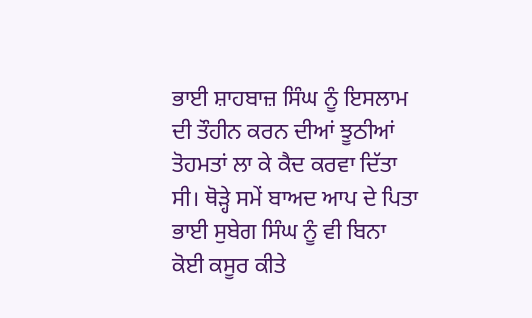ਭਾਈ ਸ਼ਾਹਬਾਜ਼ ਸਿੰਘ ਨੂੰ ਇਸਲਾਮ ਦੀ ਤੌਹੀਨ ਕਰਨ ਦੀਆਂ ਝੂਠੀਆਂ ਤੋਹਮਤਾਂ ਲਾ ਕੇ ਕੈਦ ਕਰਵਾ ਦਿੱਤਾ ਸੀ। ਥੋੜ੍ਹੇ ਸਮੇਂ ਬਾਅਦ ਆਪ ਦੇ ਪਿਤਾ ਭਾਈ ਸੁਬੇਗ ਸਿੰਘ ਨੂੰ ਵੀ ਬਿਨਾ ਕੋਈ ਕਸੂਰ ਕੀਤੇ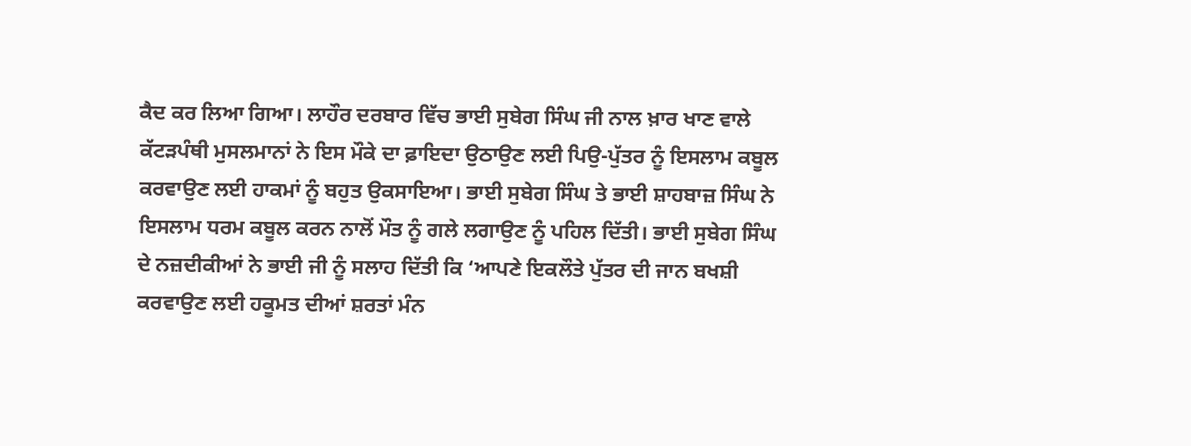ਕੈਦ ਕਰ ਲਿਆ ਗਿਆ। ਲਾਹੌਰ ਦਰਬਾਰ ਵਿੱਚ ਭਾਈ ਸੁਬੇਗ ਸਿੰਘ ਜੀ ਨਾਲ ਖ਼ਾਰ ਖਾਣ ਵਾਲੇ ਕੱਟੜਪੰਥੀ ਮੁਸਲਮਾਨਾਂ ਨੇ ਇਸ ਮੌਕੇ ਦਾ ਫ਼ਾਇਦਾ ਉਠਾਉਣ ਲਈ ਪਿਉ-ਪੁੱਤਰ ਨੂੰ ਇਸਲਾਮ ਕਬੂਲ ਕਰਵਾਉਣ ਲਈ ਹਾਕਮਾਂ ਨੂੰ ਬਹੁਤ ਉਕਸਾਇਆ। ਭਾਈ ਸੁਬੇਗ ਸਿੰਘ ਤੇ ਭਾਈ ਸ਼ਾਹਬਾਜ਼ ਸਿੰਘ ਨੇ ਇਸਲਾਮ ਧਰਮ ਕਬੂਲ ਕਰਨ ਨਾਲੋਂ ਮੌਤ ਨੂੰ ਗਲੇ ਲਗਾਉਣ ਨੂੰ ਪਹਿਲ ਦਿੱਤੀ। ਭਾਈ ਸੁਬੇਗ ਸਿੰਘ ਦੇ ਨਜ਼ਦੀਕੀਆਂ ਨੇ ਭਾਈ ਜੀ ਨੂੰ ਸਲਾਹ ਦਿੱਤੀ ਕਿ ‘ਆਪਣੇ ਇਕਲੌਤੇ ਪੁੱਤਰ ਦੀ ਜਾਨ ਬਖਸ਼ੀ ਕਰਵਾਉਣ ਲਈ ਹਕੂਮਤ ਦੀਆਂ ਸ਼ਰਤਾਂ ਮੰਨ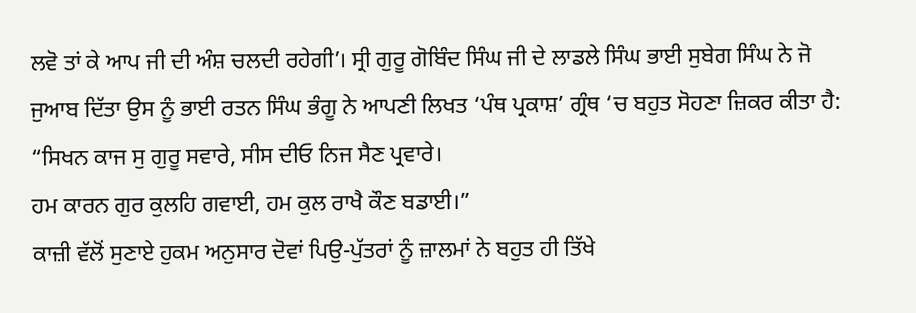ਲਵੋ ਤਾਂ ਕੇ ਆਪ ਜੀ ਦੀ ਅੰਸ਼ ਚਲਦੀ ਰਹੇਗੀ’। ਸ੍ਰੀ ਗੁਰੂ ਗੋਬਿੰਦ ਸਿੰਘ ਜੀ ਦੇ ਲਾਡਲੇ ਸਿੰਘ ਭਾਈ ਸੁਬੇਗ ਸਿੰਘ ਨੇ ਜੋ ਜੁਆਬ ਦਿੱਤਾ ਉਸ ਨੂੰ ਭਾਈ ਰਤਨ ਸਿੰਘ ਭੰਗੂ ਨੇ ਆਪਣੀ ਲਿਖਤ ‘ਪੰਥ ਪ੍ਰਕਾਸ਼’ ਗ੍ਰੰਥ ‘ਚ ਬਹੁਤ ਸੋਹਣਾ ਜ਼ਿਕਰ ਕੀਤਾ ਹੈ:
“ਸਿਖਨ ਕਾਜ ਸੁ ਗੁਰੂ ਸਵਾਰੇ, ਸੀਸ ਦੀਓ ਨਿਜ ਸੈਣ ਪ੍ਰਵਾਰੇ।
ਹਮ ਕਾਰਨ ਗੁਰ ਕੁਲਹਿ ਗਵਾਈ, ਹਮ ਕੁਲ ਰਾਖੈ ਕੌਣ ਬਡਾਈ।”
ਕਾਜ਼ੀ ਵੱਲੋਂ ਸੁਣਾਏ ਹੁਕਮ ਅਨੁਸਾਰ ਦੋਵਾਂ ਪਿਉ-ਪੁੱਤਰਾਂ ਨੂੰ ਜ਼ਾਲਮਾਂ ਨੇ ਬਹੁਤ ਹੀ ਤਿੱਖੇ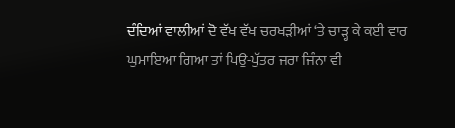ਦੰਦਿਆਂ ਵਾਲੀਆਂ ਦੋ ਵੱਖ ਵੱਖ ਚਰਖੜੀਆਂ ‘ਤੇ ਚਾੜ੍ਹ ਕੇ ਕਈ ਵਾਰ ਘੁਮਾਇਆ ਗਿਆ ਤਾਂ ਪਿਉ-ਪੁੱਤਰ ਜਰਾ ਜਿੰਨਾ ਵੀ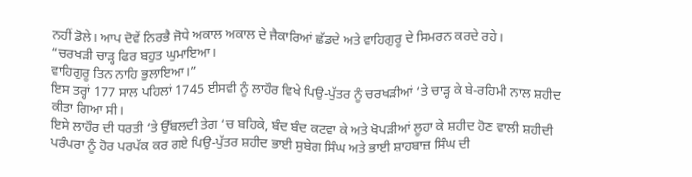ਨਹੀਂ ਡੋਲੇ। ਆਪ ਦੋਵੇਂ ਨਿਰਭੈ ਜੋਧੇ ਅਕਾਲ ਅਕਾਲ ਦੇ ਜੈਕਾਰਿਆਂ ਛੱਡਦੇ ਅਤੇ ਵਾਹਿਗੁਰੂ ਦੇ ਸਿਮਰਨ ਕਰਦੇ ਰਹੇ।
“ਚਰਖੜੀ ਚਾੜ੍ਹ ਫਿਰ ਬਹੁਤ ਘੁਮਾਇਆ।
ਵਾਹਿਗੁਰੂ ਤਿਨ ਨਾਹਿ ਭੁਲਾਇਆ।”
ਇਸ ਤਰ੍ਹਾਂ 177 ਸਾਲ ਪਹਿਲਾਂ 1745 ਈਸਵੀ ਨੂੰ ਲਾਹੌਰ ਵਿਖੇ ਪਿਉ-ਪੁੱਤਰ ਨੂੰ ਚਰਖੜੀਆਂ ‘ਤੇ ਚਾੜ੍ਹ ਕੇ ਬੇ-ਰਹਿਮੀ ਨਾਲ ਸ਼ਹੀਦ ਕੀਤਾ ਗਿਆ ਸੀ।
ਇਸੇ ਲਾਹੌਰ ਦੀ ਧਰਤੀ ‘ਤੇ ਉੱਬਲਦੀ ਤੇਗ ‘ਚ ਬਹਿਕੇ, ਬੰਦ ਬੰਦ ਕਟਵਾ ਕੇ ਅਤੇ ਖੋਪੜੀਆਂ ਲੂਹਾ ਕੇ ਸ਼ਹੀਦ ਹੋਣ ਵਾਲੀ ਸ਼ਹੀਦੀ ਪਰੰਪਰਾ ਨੂੰ ਹੋਰ ਪਰਪੱਕ ਕਰ ਗਏ ਪਿਉ-ਪੁੱਤਰ ਸ਼ਹੀਦ ਭਾਈ ਸੁਬੇਗ ਸਿੰਘ ਅਤੇ ਭਾਈ ਸ਼ਾਹਬਾਜ਼ ਸਿੰਘ ਦੀ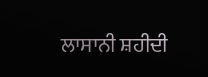ਲਾਸਾਨੀ ਸ਼ਹੀਦੀ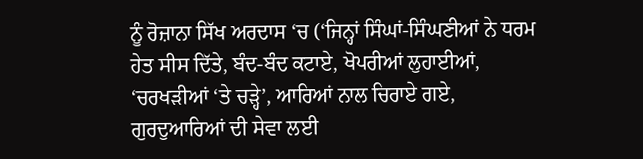ਨੂੰ ਰੋਜ਼ਾਨਾ ਸਿੱਖ ਅਰਦਾਸ ‘ਚ (‘ਜਿਨ੍ਹਾਂ ਸਿੰਘਾਂ-ਸਿੰਘਣੀਆਂ ਨੇ ਧਰਮ ਹੇਤ ਸੀਸ ਦਿੱਤੇ, ਬੰਦ-ਬੰਦ ਕਟਾਏ, ਖੋਪਰੀਆਂ ਲੁਹਾਈਆਂ, ‘ਚਰਖੜੀਆਂ ‘ਤੇ ਚੜ੍ਹੇ’, ਆਰਿਆਂ ਨਾਲ ਚਿਰਾਏ ਗਏ, ਗੁਰਦੁਆਰਿਆਂ ਦੀ ਸੇਵਾ ਲਈ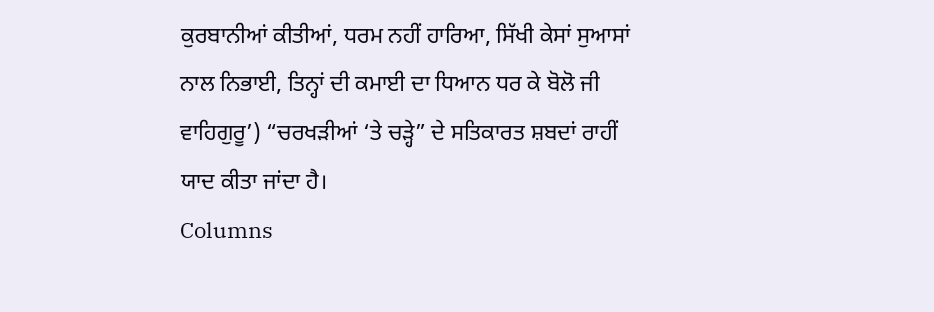ਕੁਰਬਾਨੀਆਂ ਕੀਤੀਆਂ, ਧਰਮ ਨਹੀਂ ਹਾਰਿਆ, ਸਿੱਖੀ ਕੇਸਾਂ ਸੁਆਸਾਂ ਨਾਲ ਨਿਭਾਈ, ਤਿਨ੍ਹਾਂ ਦੀ ਕਮਾਈ ਦਾ ਧਿਆਨ ਧਰ ਕੇ ਬੋਲੋ ਜੀ ਵਾਹਿਗੁਰੂ’) “ਚਰਖੜੀਆਂ ‘ਤੇ ਚੜ੍ਹੇ” ਦੇ ਸਤਿਕਾਰਤ ਸ਼ਬਦਾਂ ਰਾਹੀਂ ਯਾਦ ਕੀਤਾ ਜਾਂਦਾ ਹੈ।
Columns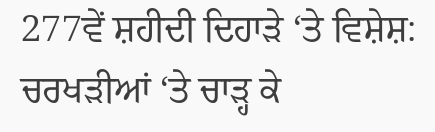277ਵੇਂ ਸ਼ਹੀਦੀ ਦਿਹਾੜੇ ‘ਤੇ ਵਿਸ਼ੇਸ਼: ਚਰਖੜੀਆਂ ‘ਤੇ ਚਾੜ੍ਹ ਕੇ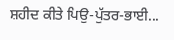ਸ਼ਹੀਦ ਕੀਤੇ ਪਿਉ-ਪੁੱਤਰ-ਭਾਈ...